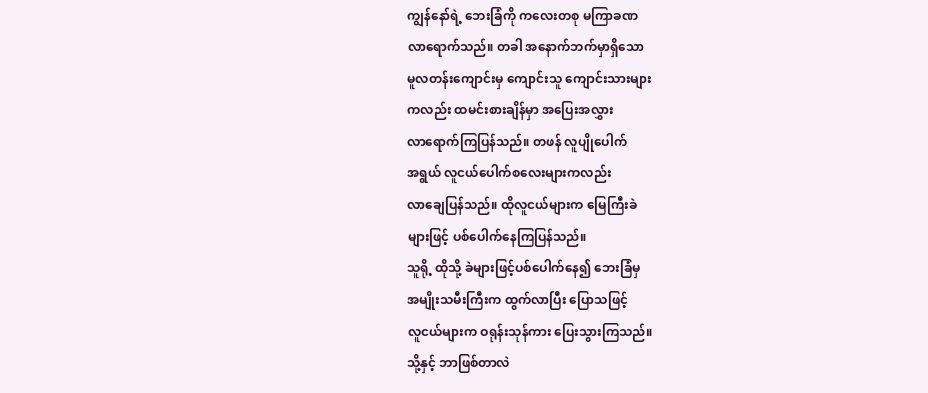ကျွန်နော်ရဲ့ ဘေးခြံကို ကလေးတစု မကြာခဏ
လာရောက်သည်။ တခါ အနောက်ဘက်မှာရှိသော
မူလတန်းကျောင်းမှ ကျောင်းသူ ကျောင်းသားများ
ကလည်း ထမင်းစားချိန်မှာ အပြေးအလွှား
လာရောက်ကြပြန်သည်။ တဖန် လူပျိုပေါက်
အရွယ် လူငယ်ပေါက်စလေးများကလည်း
လာချေပြန်သည်။ ထိုလူငယ်များက မြေကြီးခဲ
များဖြင့် ပစ်ပေါက်နေကြပြန်သည်။
သူရို့ ထိုသို့ ခဲများဖြင့်ပစ်ပေါက်နေ၍ ဘေးခြံမှ
အမျိုးသမီးကြီးက ထွက်လာပြီး ပြောသဖြင့်
လူငယ်များက ဝရုန်းသုန်ကား ပြေးသွားကြသည်။
သို့နှင့် ဘာဖြစ်တာလဲ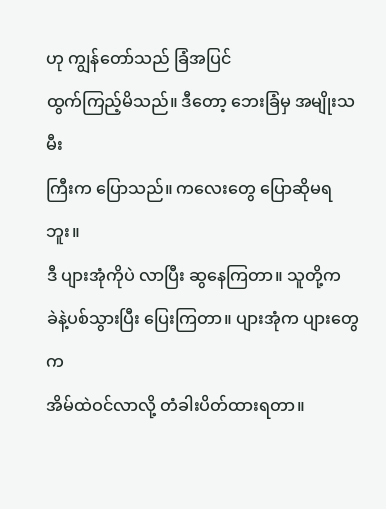ဟု ကျွန်တော်သည် ခြံအပြင်
ထွက်ကြည့်မိသည်။ ဒီတော့ ဘေးခြံမှ အမျိုးသမီး
ကြီးက ပြောသည်။ ကလေးတွေ ပြောဆိုမရဘူး။
ဒီ ပျားအုံကိုပဲ လာပြီး ဆွနေကြတာ။ သူတို့က
ခဲနဲ့ပစ်သွားပြီး ပြေးကြတာ။ ပျားအုံက ပျားတွေက
အိမ်ထဲဝင်လာလို့ တံခါးပိတ်ထားရတာ။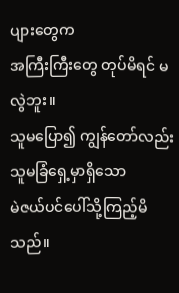ပျားတွေက
အကြီးကြီးတွေ တုပ်မိရင် မလွဲဘူး။
သူမပြော၍ ကျွန်တော်လည်း သူမခြံရှေ့မှာရှိသော
မဲဇယ်ပင်ပေါ်သို့ကြည့်မိသည်။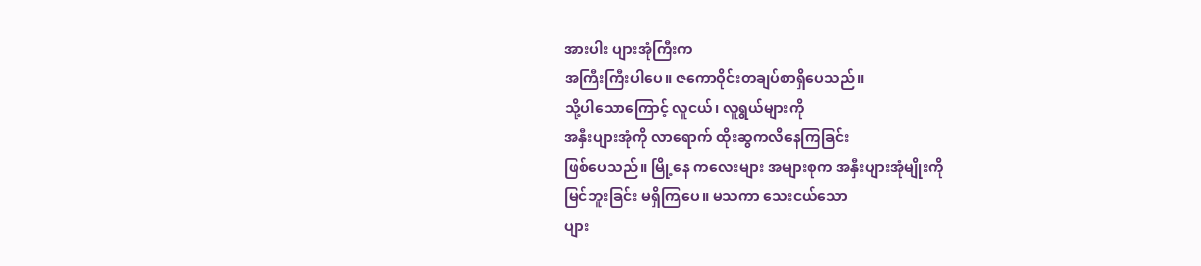အားပါး ပျားအုံကြီးက
အကြီးကြီးပါပေ။ ဇကောဝိုင်းတချပ်စာရှိပေသည်။
သို့ပါသောကြောင့် လူငယ်၊ လူရွယ်များကို
အနှီးပျားအုံကို လာရောက် ထိုးဆွကလိနေကြခြင်း
ဖြစ်ပေသည်။ မြို့နေ ကလေးများ အများစုက အနှီးပျားအုံမျိုးကို
မြင်ဘူးခြင်း မရှိကြပေ။ မသကာ သေးငယ်သော
ပျား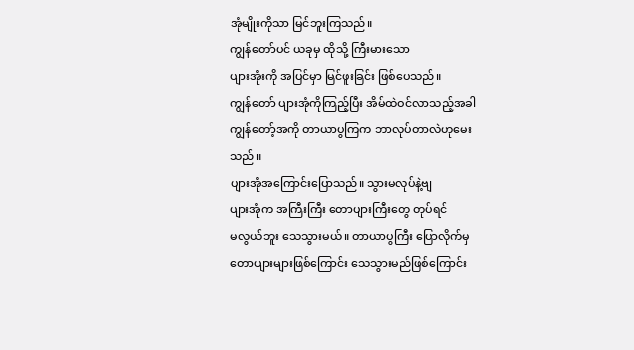အုံမျိုးကိုသာ မြင်ဘူးကြသည်။
ကျွန်တော်ပင် ယခုမှ ထိုသို့ ကြီးမားသော
ပျားအုံးကို အပြင်မှာ မြင်ဖူးခြင်း ဖြစ်ပေသည်။
ကျွန်တော် ပျားအုံကိုကြည့်ပြီး အိမ်ထဲဝင်လာသည့်အခါ
ကျွန်တော့်အကို တာယာပွကြက ဘာလုပ်တာလဲဟုမေးသည်။
ပျားအုံအကြောင်းပြောသည်။ သွားမလုပ်နဲ့ဗျ
ပျားအုံက အကြီးကြီး တောပျားကြီးတွေ တုပ်ရင်
မလွယ်ဘူး သေသွားမယ်။ တာယာပွကြီး ပြောလိုက်မှ
တောပျားများဖြစ်ကြောင်း သေသွားမည်ဖြစ်ကြောင်း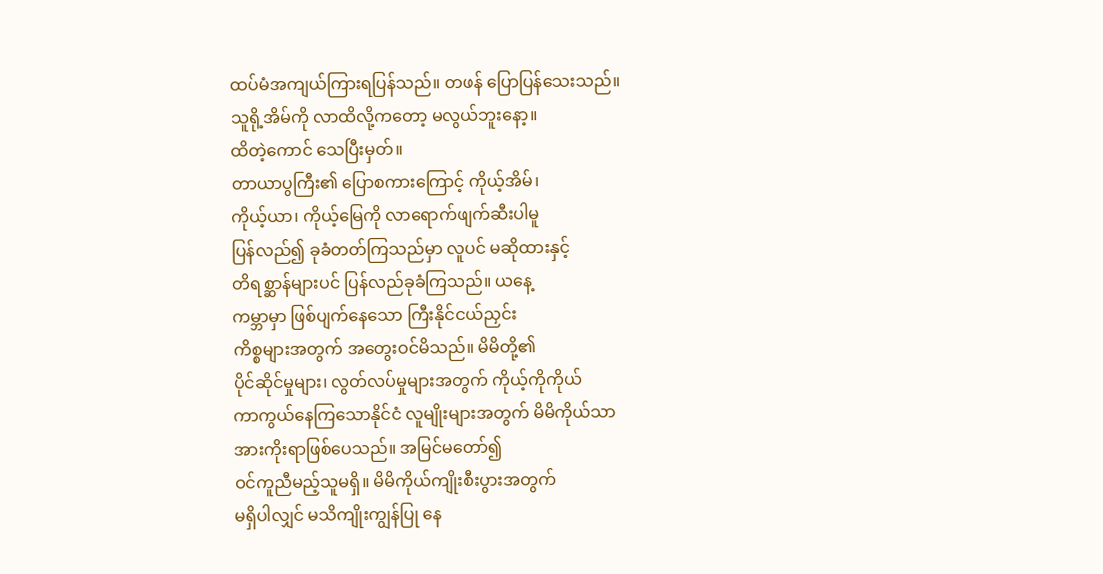ထပ်မံအကျယ်ကြားရပြန်သည်။ တဖန် ပြောပြန်သေးသည်။
သူရို့အိမ်ကို လာထိလို့ကတော့ မလွယ်ဘူးနော့။
ထိတဲ့ကောင် သေပြီးမှတ်။
တာယာပွကြီး၏ ပြောစကားကြောင့် ကိုယ့်အိမ်၊
ကိုယ့်ယာ၊ ကိုယ့်မြေကို လာရောက်ဖျက်ဆီးပါမူ
ပြန်လည်၍ ခုခံတတ်ကြသည်မှာ လူပင် မဆိုထားနှင့်
တိရစ္ဆာန်များပင် ပြန်လည်ခုခံကြသည်။ ယနေ့
ကမ္ဘာမှာ ဖြစ်ပျက်နေသော ကြီးနိုင်ငယ်ညှင်း
ကိစ္စများအတွက် အတွေးဝင်မိသည်။ မိမိတို့၏
ပိုင်ဆိုင်မှုများ၊ လွတ်လပ်မှုများအတွက် ကိုယ့်ကိုကိုယ်
ကာကွယ်နေကြသောနိုင်ငံ လူမျိုးများအတွက် မိမိကိုယ်သာ
အားကိုးရာဖြစ်ပေသည်။ အမြင်မတော်၍
ဝင်ကူညီမည့်သူမရှိ။ မိမိကိုယ်ကျိုးစီးပွားအတွက်
မရှိပါလျှင် မသိကျိုးကျွန်ပြု နေ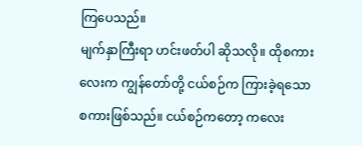ကြပေသည်။
မျက်နှာကြီးရာ ဟင်းဖတ်ပါ ဆိုသလို။ ထိုစကား
လေးက ကျွန်တော်တို့ ငယ်စဉ်က ကြားခဲ့ရသော
စကားဖြစ်သည်။ ငယ်စဉ်ကတော့ ကလေး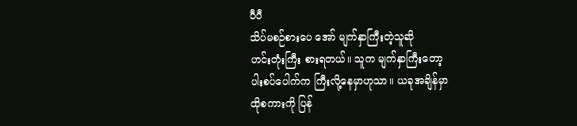ပီပီ
သိပ်မစဉ်စားပေ အော် မျက်နှာကြီးတဲ့သူဆို
ဟင်းတုံးကြီး စားရတယ်။ သူက မျက်နှာကြီးတော့
ပါးစပ်ပေါက်က ကြီးလို့နေမှာဟုသာ။ ယခုအချိန်မှာ
ထိုစကားကို ပြန်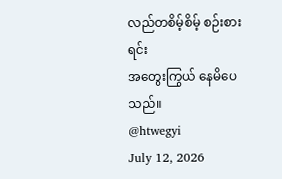လည်တစိမ့်စိမ့် စဉ်းစားရင်း
အတွေးကြွယ် နေမိပေသည်။
@htwegyi
July 12, 2026